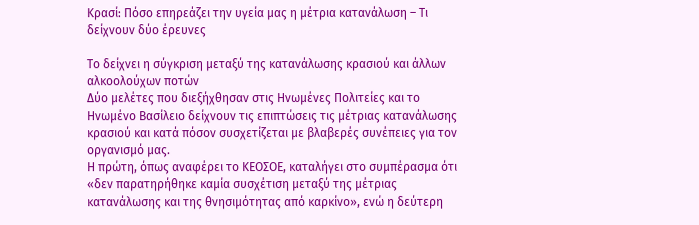Κρασί: Πόσο επηρεάζει την υγεία μας η μέτρια κατανάλωση – Τι δείχνουν δύο έρευνες

Το δείχνει η σύγκριση μεταξύ της κατανάλωσης κρασιού και άλλων αλκοολούχων ποτών
Δύο μελέτες που διεξήχθησαν στις Ηνωμένες Πολιτείες και το Ηνωμένο Βασίλειο δείχνουν τις επιπτώσεις τις μέτριας κατανάλωσης κρασιού και κατά πόσον συσχετίζεται με βλαβερές συνέπειες για τον οργανισμό μας.
Η πρώτη, όπως αναφέρει το ΚΕΟΣΟΕ, καταλήγει στο συμπέρασμα ότι «δεν παρατηρήθηκε καμία συσχέτιση μεταξύ της μέτριας κατανάλωσης και της θνησιμότητας από καρκίνο», ενώ η δεύτερη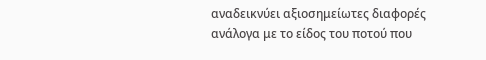αναδεικνύει αξιοσημείωτες διαφορές ανάλογα με το είδος του ποτού που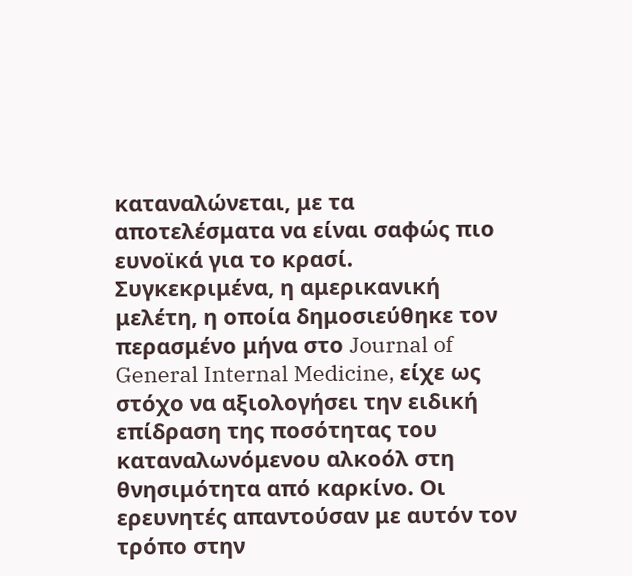καταναλώνεται, με τα αποτελέσματα να είναι σαφώς πιο ευνοϊκά για το κρασί.
Συγκεκριμένα, η αμερικανική μελέτη, η οποία δημοσιεύθηκε τον περασμένο μήνα στο Journal of General Internal Medicine, είχε ως στόχο να αξιολογήσει την ειδική επίδραση της ποσότητας του καταναλωνόμενου αλκοόλ στη θνησιμότητα από καρκίνο. Οι ερευνητές απαντούσαν με αυτόν τον τρόπο στην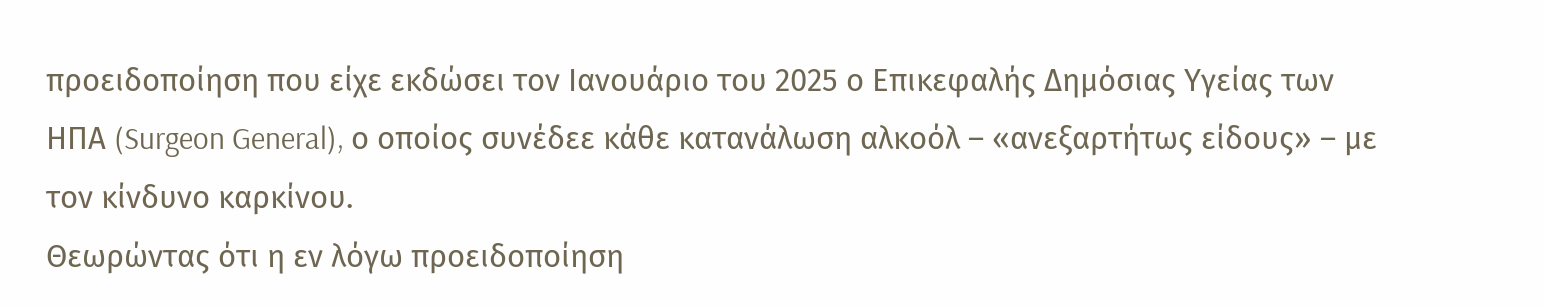προειδοποίηση που είχε εκδώσει τον Ιανουάριο του 2025 ο Επικεφαλής Δημόσιας Υγείας των ΗΠΑ (Surgeon General), ο οποίος συνέδεε κάθε κατανάλωση αλκοόλ – «ανεξαρτήτως είδους» – με τον κίνδυνο καρκίνου.
Θεωρώντας ότι η εν λόγω προειδοποίηση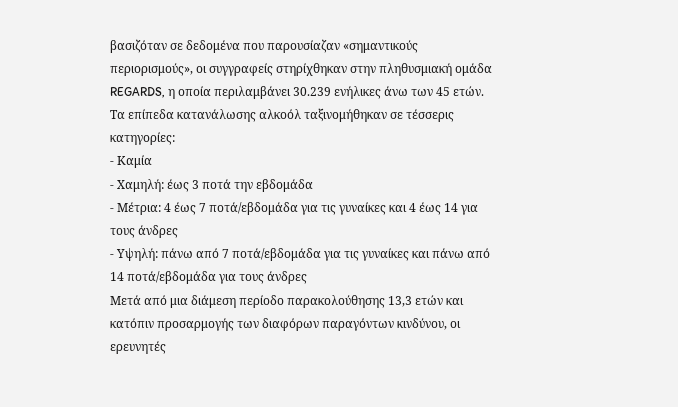βασιζόταν σε δεδομένα που παρουσίαζαν «σημαντικούς περιορισμούς», οι συγγραφείς στηρίχθηκαν στην πληθυσμιακή ομάδα REGARDS, η οποία περιλαμβάνει 30.239 ενήλικες άνω των 45 ετών. Τα επίπεδα κατανάλωσης αλκοόλ ταξινομήθηκαν σε τέσσερις κατηγορίες:
- Καμία
- Χαμηλή: έως 3 ποτά την εβδομάδα
- Μέτρια: 4 έως 7 ποτά/εβδομάδα για τις γυναίκες και 4 έως 14 για τους άνδρες
- Υψηλή: πάνω από 7 ποτά/εβδομάδα για τις γυναίκες και πάνω από 14 ποτά/εβδομάδα για τους άνδρες
Μετά από μια διάμεση περίοδο παρακολούθησης 13,3 ετών και κατόπιν προσαρμογής των διαφόρων παραγόντων κινδύνου, οι ερευνητές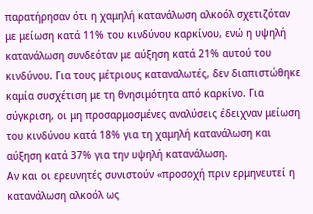παρατήρησαν ότι η χαμηλή κατανάλωση αλκοόλ σχετιζόταν με μείωση κατά 11% του κινδύνου καρκίνου, ενώ η υψηλή κατανάλωση συνδεόταν με αύξηση κατά 21% αυτού του κινδύνου. Για τους μέτριους καταναλωτές, δεν διαπιστώθηκε καμία συσχέτιση με τη θνησιμότητα από καρκίνο. Για σύγκριση, οι μη προσαρμοσμένες αναλύσεις έδειχναν μείωση του κινδύνου κατά 18% για τη χαμηλή κατανάλωση και αύξηση κατά 37% για την υψηλή κατανάλωση.
Αν και οι ερευνητές συνιστούν «προσοχή πριν ερμηνευτεί η κατανάλωση αλκοόλ ως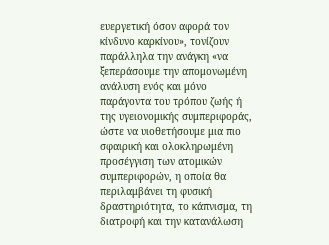ευεργετική όσον αφορά τον κίνδυνο καρκίνου», τονίζουν παράλληλα την ανάγκη «να ξεπεράσουμε την απομονωμένη ανάλυση ενός και μόνο παράγοντα του τρόπου ζωής ή της υγειονομικής συμπεριφοράς, ώστε να υιοθετήσουμε μια πιο σφαιρική και ολοκληρωμένη προσέγγιση των ατομικών συμπεριφορών, η οποία θα περιλαμβάνει τη φυσική δραστηριότητα, το κάπνισμα, τη διατροφή και την κατανάλωση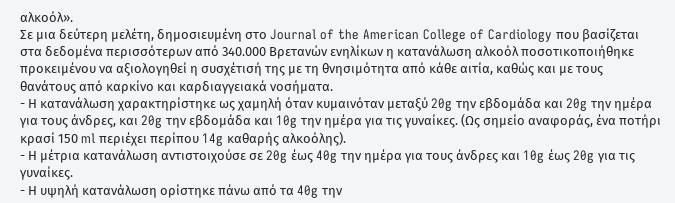αλκοόλ».
Σε μια δεύτερη μελέτη, δημοσιευμένη στο Journal of the American College of Cardiology που βασίζεται στα δεδομένα περισσότερων από 340.000 Βρετανών ενηλίκων η κατανάλωση αλκοόλ ποσοτικοποιήθηκε προκειμένου να αξιολογηθεί η συσχέτισή της με τη θνησιμότητα από κάθε αιτία, καθώς και με τους θανάτους από καρκίνο και καρδιαγγειακά νοσήματα.
- Η κατανάλωση χαρακτηρίστηκε ως χαμηλή όταν κυμαινόταν μεταξύ 20g την εβδομάδα και 20g την ημέρα για τους άνδρες, και 20g την εβδομάδα και 10g την ημέρα για τις γυναίκες. (Ως σημείο αναφοράς, ένα ποτήρι κρασί 150 ml περιέχει περίπου 14g καθαρής αλκοόλης).
- Η μέτρια κατανάλωση αντιστοιχούσε σε 20g έως 40g την ημέρα για τους άνδρες και 10g έως 20g για τις γυναίκες.
- Η υψηλή κατανάλωση ορίστηκε πάνω από τα 40g την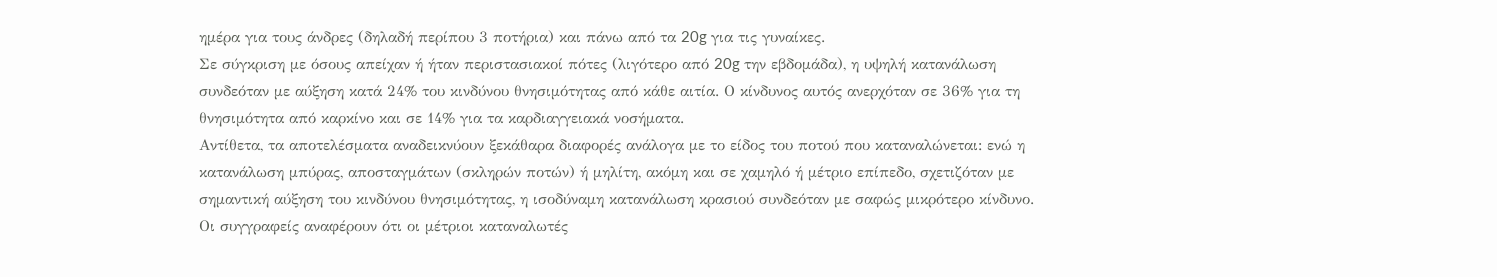ημέρα για τους άνδρες (δηλαδή περίπου 3 ποτήρια) και πάνω από τα 20g για τις γυναίκες.
Σε σύγκριση με όσους απείχαν ή ήταν περιστασιακοί πότες (λιγότερο από 20g την εβδομάδα), η υψηλή κατανάλωση συνδεόταν με αύξηση κατά 24% του κινδύνου θνησιμότητας από κάθε αιτία. Ο κίνδυνος αυτός ανερχόταν σε 36% για τη θνησιμότητα από καρκίνο και σε 14% για τα καρδιαγγειακά νοσήματα.
Αντίθετα, τα αποτελέσματα αναδεικνύουν ξεκάθαρα διαφορές ανάλογα με το είδος του ποτού που καταναλώνεται: ενώ η κατανάλωση μπύρας, αποσταγμάτων (σκληρών ποτών) ή μηλίτη, ακόμη και σε χαμηλό ή μέτριο επίπεδο, σχετιζόταν με σημαντική αύξηση του κινδύνου θνησιμότητας, η ισοδύναμη κατανάλωση κρασιού συνδεόταν με σαφώς μικρότερο κίνδυνο.
Οι συγγραφείς αναφέρουν ότι οι μέτριοι καταναλωτές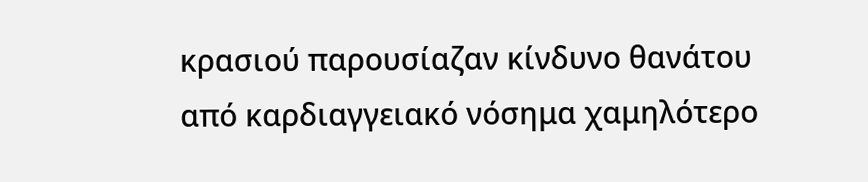κρασιού παρουσίαζαν κίνδυνο θανάτου από καρδιαγγειακό νόσημα χαμηλότερο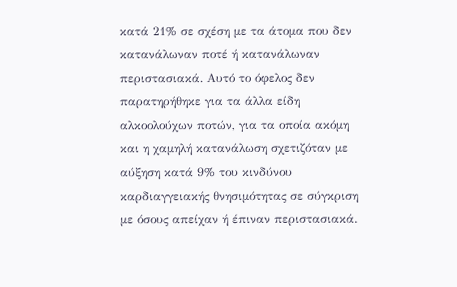κατά 21% σε σχέση με τα άτομα που δεν κατανάλωναν ποτέ ή κατανάλωναν περιστασιακά. Αυτό το όφελος δεν παρατηρήθηκε για τα άλλα είδη αλκοολούχων ποτών, για τα οποία ακόμη και η χαμηλή κατανάλωση σχετιζόταν με αύξηση κατά 9% του κινδύνου καρδιαγγειακής θνησιμότητας σε σύγκριση με όσους απείχαν ή έπιναν περιστασιακά.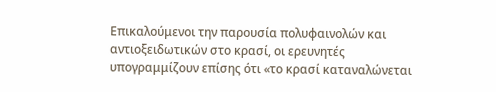Επικαλούμενοι την παρουσία πολυφαινολών και αντιοξειδωτικών στο κρασί, οι ερευνητές υπογραμμίζουν επίσης ότι «το κρασί καταναλώνεται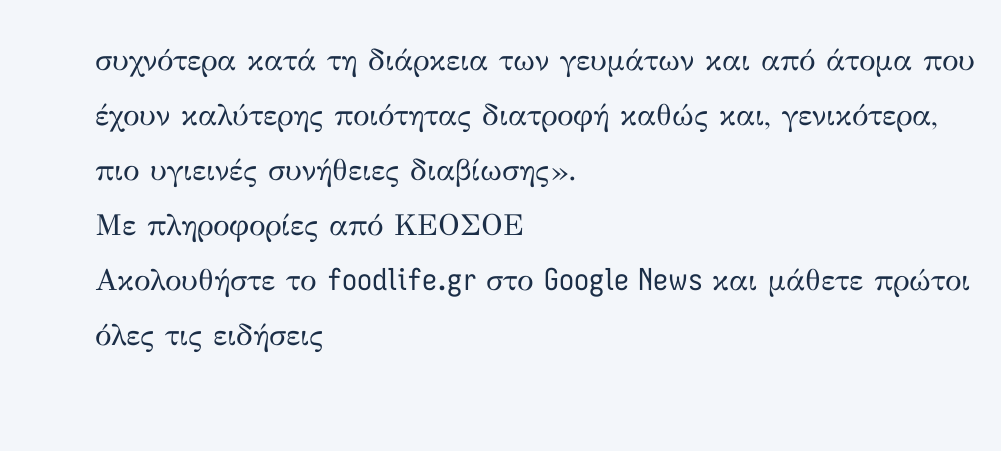συχνότερα κατά τη διάρκεια των γευμάτων και από άτομα που έχουν καλύτερης ποιότητας διατροφή καθώς και, γενικότερα, πιο υγιεινές συνήθειες διαβίωσης».
Με πληροφορίες από ΚΕΟΣΟΕ
Ακολουθήστε το foodlife.gr στο Google News και μάθετε πρώτοι όλες τις ειδήσεις